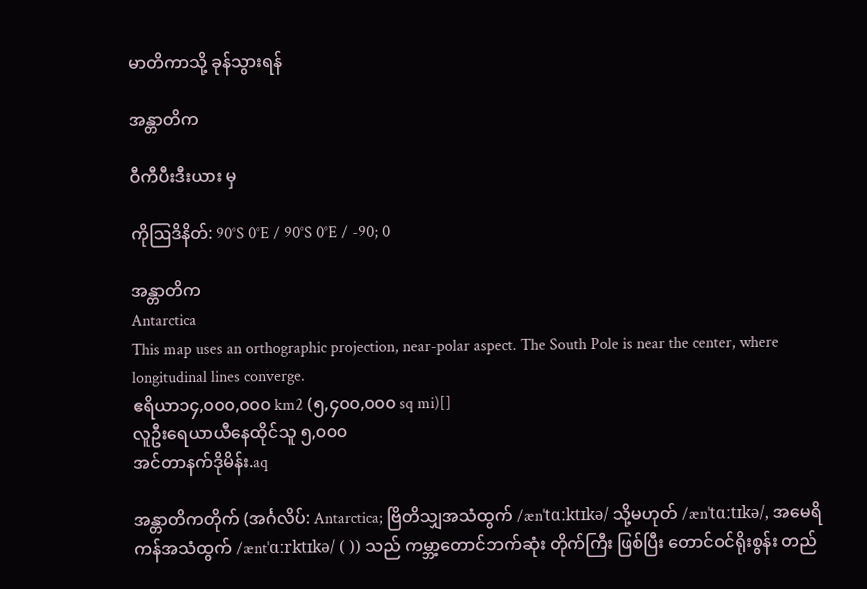မာတိကာသို့ ခုန်သွားရန်

အန္တာတိက

ဝီကီပီးဒီးယား မှ

ကိုဩဒိနိတ်: 90°S 0°E / 90°S 0°E / -90; 0

အန္တာတိက
Antarctica
This map uses an orthographic projection, near-polar aspect. The South Pole is near the center, where longitudinal lines converge.
ဧရိယာ၁၄,၀၀၀,၀၀၀ km2 (၅,၄၀၀,၀၀၀ sq mi)[]
လူဦးရေယာယီနေထိုင်သူ ၅,၀၀၀
အင်တာနက်ဒိုမိန်း.aq

အန္တာတိကတိုက် (အင်္ဂလိပ်: Antarctica; ဗြိတိသျှအသံထွက် /ænˈtɑːktɪkə/ သို့မဟုတ် /ænˈtɑːtɪkə/, အမေရိကန်အသံထွက် /æntˈɑːrktɪkə/ ( )) သည် ကမ္ဘာ့တောင်ဘက်ဆုံး တိုက်ကြီး ဖြစ်ပြီး တောင်ဝင်ရိုးစွန်း တည်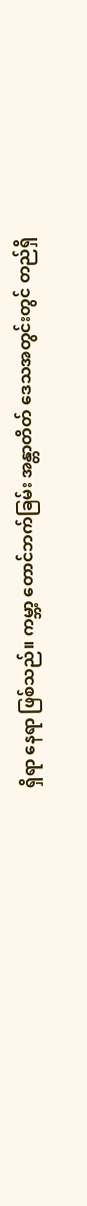ရှိရာ နေရာ ဖြစ်သည်။ ကမ္ဘာ့ တောင်ဘက်ခြမ်း အန္တာတိတ် ဒေသအတွင်းတွင် တည်ရှိ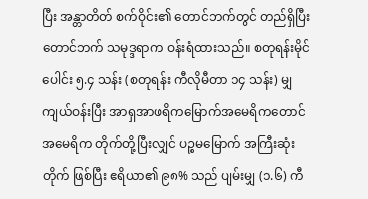ပြီး အန္တာတိတ် စက်ဝိုင်း၏ တောင်ဘက်တွင် တည်ရှိပြီး တောင်ဘက် သမုဒ္ဒရာက ဝန်းရံထားသည်။ စတုရန်းမိုင်ပေါင်း ၅.၄ သန်း (စတုရန်း ကီလိုမီတာ ၁၄ သန်း) မျှ ကျယ်ဝန်းပြီး အာရှအာဖရိကမြောက်အမေရိကတောင်အမေရိက တိုက်တို့ပြီးလျှင် ပဉ္စမမြောက် အကြီးဆုံးတိုက် ဖြစ်ပြီး ဧရိယာ၏ ၉၈% သည် ပျမ်းမျှ (၁.၆) ကီ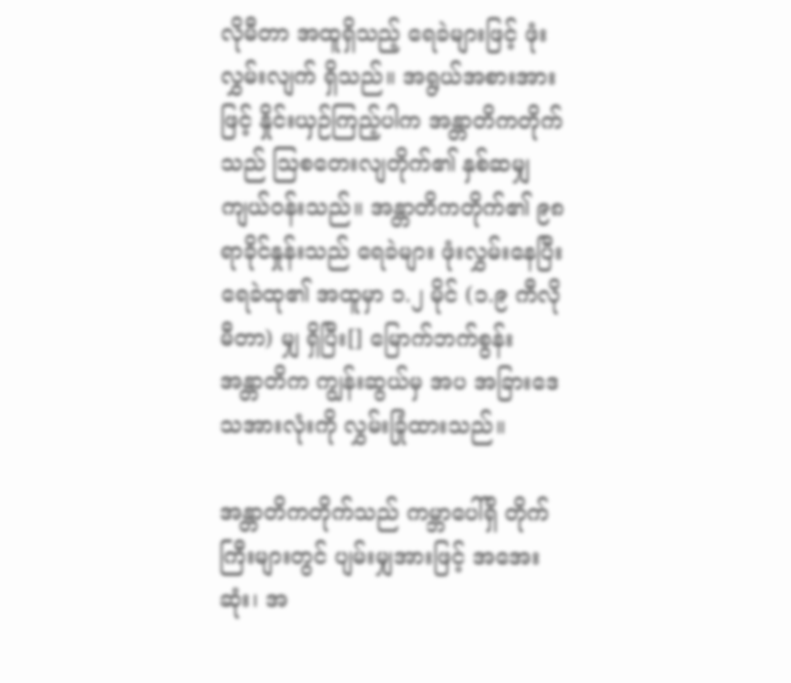လိုမီတာ အထူရှိသည့် ရေခဲများဖြင့် ဖုံးလွှမ်းလျက် ရှိသည်။ အရွယ်အစားအားဖြင့် နှိုင်းယှဉ်ကြည့်ပါက အန္တာတိကတိုက်သည် ဩစတေးလျတိုက်၏ နှစ်ဆမျှ ကျယ်ဝန်းသည်။ အန္တာတိကတိုက်၏ ၉၈ ရာခိုင်နှုန်းသည် ရေခဲများ ဖုံးလွှမ်းနေပြီး ရေခဲထု၏ အထူမှာ ၁.၂ မိုင် (၁.၉ ကီလိုမီတာ) မျှ ရှိပြီး[] မြောက်ဘက်စွန်း အန္တာတိက ကျွန်းဆွယ်မှ အပ အခြားဒေသအားလုံးကို လွှမ်းခြုံထားသည်။

အန္တာတိကတိုက်သည် ကမ္ဘာပေါ်ရှိ တိုက်ကြီးများတွင် ပျမ်းမျှအားဖြင့် အအေးဆုံး၊ အ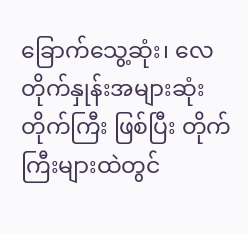ခြောက်သွေ့ဆုံး၊ လေတိုက်နှုန်းအများဆုံး တိုက်ကြီး ဖြစ်ပြီး တိုက်ကြီးများထဲတွင်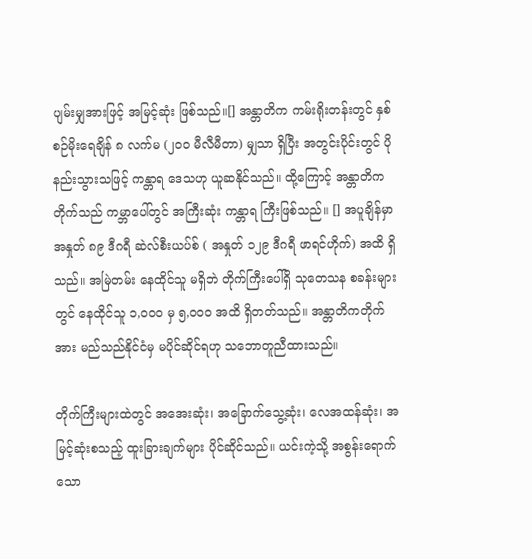ပျမ်းမျှအားဖြင့် အမြင့်ဆုံး ဖြစ်သည်။[] အန္တာတိက ကမ်းရိုးတန်းတွင် နှစ်စဉ်မိုးရေချိန် ၈ လက်မ (၂၀၀ မီလီမီတာ) မျှသာ ရှိပြီး အတွင်းပိုင်းတွင် ပိုနည်းသွားသဖြင့် ကန္တာရ ဒေသဟု ယူဆနိုင်သည်။ ထို့ကြောင့် အန္တာတိကတိုက်သည် ကမ္ဘာပေါ်တွင် အကြီးဆုံး ကန္တာရ ကြီးဖြစ်သည်။ [] အပူချိန်မှာ အနှုတ် ၈၉ ဒီဂရီ ဆဲလ်စီးယပ်စ် ( အနှုတ် ၁၂၉ ဒီဂရီ ဖာရင်ဟိုက်) အထိ ရှိသည်။ အမြဲတမ်း နေထိုင်သူ မရှိဘဲ တိုက်ကြီးပေါ်ရှိ သုတေသန စခန်းများတွင် နေထိုင်သူ ၁,၀၀၀ မှ ၅,၀၀၀ အထိ ရှိတတ်သည်။ အန္တာတိကတိုက်အား မည်သည်နိုင်ငံမှ မပိုင်ဆိုင်ရဟု သဘောတူညီထားသည်။

တိုက်ကြီးများထဲတွင် အအေးဆုံး၊ အခြောက်သွေ့ဆုံး၊ လေအထန်ဆုံး၊ အမြင့်ဆုံးစသည့် ထူးခြားချက်များ ပိုင်ဆိုင်သည်။ ယင်းကဲ့သို့ အစွန်းရောက်သော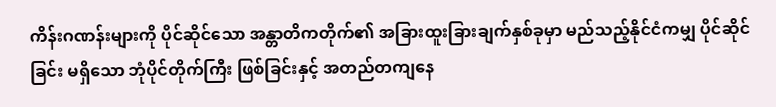ကိန်းဂဏန်းများကို ပိုင်ဆိုင်သော အန္တာတိကတိုက်၏ အခြားထူးခြားချက်နှစ်ခုမှာ မည်သည့်နိုင်ငံကမျှ ပိုင်ဆိုင်ခြင်း မရှိသော ဘုံပိုင်တိုက်ကြီး ဖြစ်ခြင်းနှင့် အတည်တကျနေ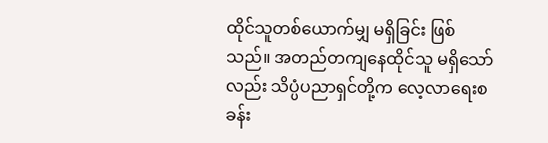ထိုင်သူတစ်ယောက်မျှ မရှိခြင်း ဖြစ်သည်။ အတည်တကျနေထိုင်သူ မရှိသော်လည်း သိပ္ပံပညာရှင်တို့က လေ့လာရေးစခန်း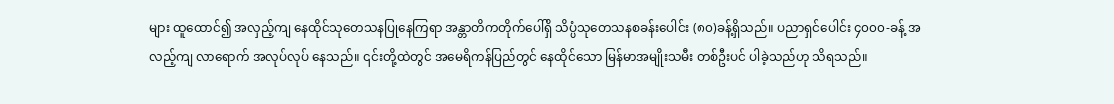များ ထူထောင်၍ အလှည့်ကျ နေထိုင်သုတေသနပြုနေကြရာ အန္တာတိကတိုက်ပေါ်ရှိ သိပ္ပံသုတေသနစခန်းပေါင်း (၈၀)ခန့်ရှိသည်။ ပညာရှင်ပေါင်း ၄၀၀၀-ခန့် အလည့်ကျ လာရောက် အလုပ်လုပ် နေသည်။ ၎င်းတို့ထဲတွင် အမေရိကန်ပြည်တွင် နေထိုင်သော မြန်မာအမျိုးသမီး တစ်ဦးပင် ပါခဲ့သည်ဟု သိရသည်။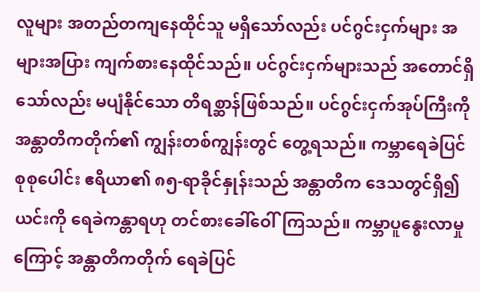လူများ အတည်တကျနေထိုင်သူ မရှိသော်လည်း ပင်ဂွင်းငှက်များ အများအပြား ကျက်စားနေထိုင်သည်။ ပင်ဂွင်းငှက်များသည် အတောင်ရှိသော်လည်း မပျံနိုင်သော တိရစ္ဆာန်ဖြစ်သည်။ ပင်ဂွင်းငှက်အုပ်ကြီးကို အန္တာတိကတိုက်၏ ကျွန်းတစ်ကျွန်းတွင် တွေ့ရသည်။ ကမ္ဘာရေခဲပြင်စုစုပေါင်း ဧရိယာ၏ ၈၅-ရာခိုင်နှုန်းသည် အန္တာတိက ဒေသတွင်ရှိ၍ ယင်းကို ရေခဲကန္တာရဟု တင်စားခေါ်ဝေါ်ကြသည်။ ကမ္ဘာပူနွေးလာမှုကြောင့် အန္တာတိကတိုက် ရေခဲပြင်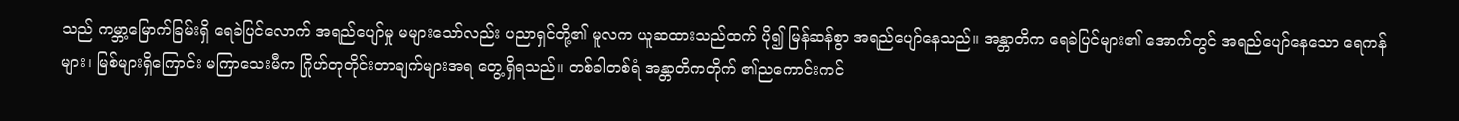သည် ကမ္ဘာ့မြောက်ခြမ်းရှိ ရေခဲပြင်လောက် အရည်ပျော်မှု မများသော်လည်း ပညာရှင်တို့၏ မူလက ယူဆထားသည်ထက် ပို၍ မြန်ဆန်စွာ အရည်ပျော်နေသည်။ အန္တာတိက ရေခဲပြင်များ၏ အောက်တွင် အရည်ပျော်နေသော ရေကန်များ၊ မြစ်များရှိကြောင်း မကြာသေးမီက ဂြိုဟ်တုတိုင်းတာချက်များအရ တွေ့ရှိရသည်။ တစ်ခါတစ်ရံ အန္တာတိကတိုက် ၏ညကောင်းကင်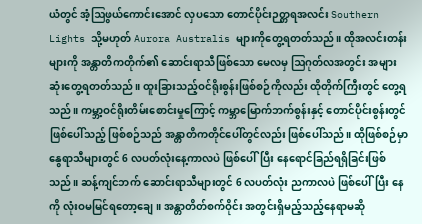ယံတွင် အံ့ဩဖွယ်ကောင်းအောင် လှပသော တောင်ပိုင်းဉတ္တရအလင်း Southern Lights သို့မဟုတ် Aurora Australis များကိုတွေ့ရတတ်သည်။ ထိုအလင်းတန်းများကို အန္တာတိကတိုက်၏ ဆောင်းရာသီဖြစ်သော မေလမှ ဩဂုတ်လအတွင်း အများဆုံးတွေ့ရတတ်သည်။ ထူးခြားသည့်ဝင်ရိုးစွန်းဖြစ်စဉ်ကိုလည်း ထိုတိုက်ကြီးတွင် တွေ့ရသည်။ ကမ္ဘာ့ဝင်ရိုးတိမ်းစောင်းမှုကြောင့် ကမ္ဘာမြောက်ဘက်စွန်းနှင့် တောင်ပိုင်းစွန်းတွင်ဖြစ်ပေါ်သည့် ဖြစ်စဉ်သည် အန္တာတိကတိုင်ပေါ်တွင်လည်း ဖြစ်ပေါ်သည်။ ထိုဖြစ်စဉ်မှာ နွေရာသီများတွင် 6 လပတ်လုံးနေ့ကာလပဲ ဖြစ်ပေါ်ပြီး နေရောင်ခြည်ရရှိခြင်းဖြစ်သည်။ ဆန့်ကျင်ဘက် ဆောင်းရာသီများတွင် 6 လပတ်လုံး ညကာလပဲ ဖြစ်ပေါ်ပြီး နေကို လုံးဝမမြင်ရတော့ချေ။ အန္တာတိတ်စက်ဝိုင်း အတွင်းရှိမည့်သည့်နေရာမဆို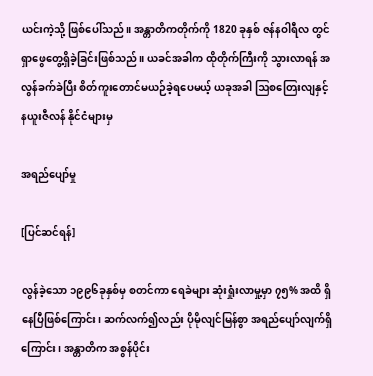ယင်းကဲ့သို့ ဖြစ်ပေါ်သည်။ အန္တာတိကတိုက်ကို 1820 ခုနှစ် ဇန်နဝါရီလ တွင်ရှာဖွေတွေ့ရှိခဲ့ခြင်းဖြစ်သည်။ ယခင်အခါက ထိုတိုက်ကြီးကို သွားလာရန် အလွန်ခက်ခဲပြီး စိတ်ကူးတောင်မယဉ်ခဲ့ရပေမယ့် ယခုအခါ ဩစတြေးလျနှင့် နယူးဇီလန် နိုင်ငံများမှ

အရည်ပျော်မှု

[ပြင်ဆင်ရန်]

လွန်ခဲ့သော ၁၉၉၆ခုနှစ်မှ စတင်ကာ ရေခဲများ ဆုံးရှုံးလာမှု့မှာ ၇၅% အထိ ရှိနေပြီဖြစ်ကြောင်း၊ ဆက်လက်၍လည်း ပိုမိုလျင်မြန်စွာ အရည်ပျော်လျက်ရှိကြောင်း၊ အန္တာတိက အစွန်ပိုင်း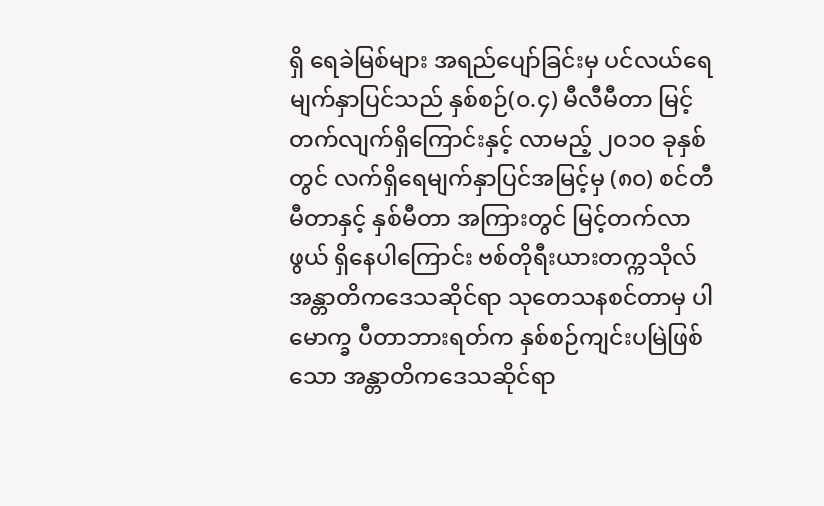ရှိ ရေခဲမြစ်များ အရည်ပျော်ခြင်းမှ ပင်လယ်ရေမျက်နှာပြင်သည် နှစ်စဉ်(၀.၄) မီလီမီတာ မြင့်တက်လျက်ရှိကြောင်းနှင့် လာမည့် ၂၀၁၀ ခုနှစ်တွင် လက်ရှိရေမျက်နှာပြင်အမြင့်မှ (၈၀) စင်တီမီတာနှင့် နှစ်မီတာ အကြားတွင် မြင့်တက်လာဖွယ် ရှိနေပါကြောင်း ဗစ်တိုရီးယားတက္ကသိုလ် အန္တာတိကဒေသဆိုင်ရာ သုတေသနစင်တာမှ ပါမောက္ခ ပီတာဘားရတ်က နှစ်စဉ်ကျင်းပမြဲဖြစ်သော အန္တာတိကဒေသဆိုင်ရာ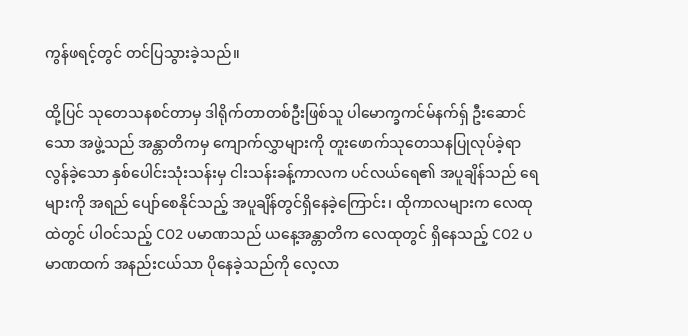ကွန်ဖရင့်တွင် တင်ပြသွားခဲ့သည်။

ထို့ပြင် သုတေသနစင်တာမှ ဒါရိုက်တာတစ်ဦးဖြစ်သူ ပါမောက္ခကင်မ်နက်ရှ် ဦးဆောင် သော အဖွဲ့သည် အန္တာတိကမှ ကျောက်လွှာများကို တူးဖောက်သုတေသနပြုလုပ်ခဲ့ရာ လွန်ခဲ့သော နှစ်ပေါင်းသုံးသန်းမှ ငါးသန်းခန့်ကာလက ပင်လယ်ရေ၏ အပူချိန်သည် ရေများကို အရည် ပျော်စေနိုင်သည့် အပူချိန်တွင်ရှိနေခဲ့ကြောင်း၊ ထိုကာလများက လေထုထဲတွင် ပါဝင်သည့် CO2 ပမာဏသည် ယနေ့အန္တာတိက လေထုတွင် ရှိနေသည့် CO2 ပမာဏထက် အနည်းငယ်သာ ပိုနေခဲ့သည်ကို လေ့လာ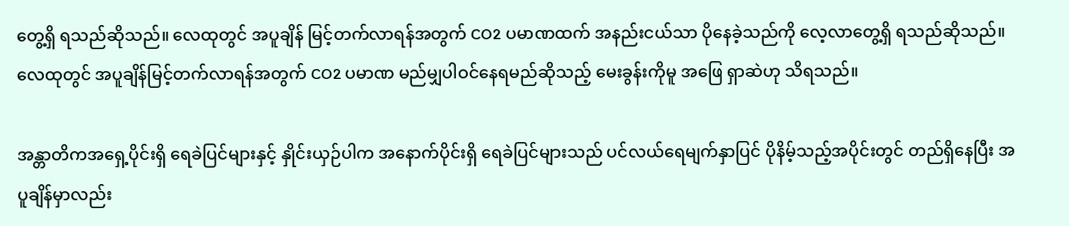တွေ့ရှိ ရသည်ဆိုသည်။ လေထုတွင် အပူချိန် မြင့်တက်လာရန်အတွက် CO2 ပမာဏထက် အနည်းငယ်သာ ပိုနေခဲ့သည်ကို လေ့လာတွေ့ရှိ ရသည်ဆိုသည်။ လေထုတွင် အပူချိန်မြင့်တက်လာရန်အတွက် CO2 ပမာဏ မည်မျှပါဝင်နေရမည်ဆိုသည့် မေးခွန်းကိုမူ အဖြေ ရှာဆဲဟု သိရသည်။

အန္တာတိကအရှေ့ပိုင်းရှိ ရေခဲပြင်များနှင့် နှိုင်းယှဉ်ပါက အနောက်ပိုင်းရှိ ရေခဲပြင်များသည် ပင်လယ်ရေမျက်နှာပြင် ပိုနိမ့်သည့်အပိုင်းတွင် တည်ရှိနေပြီး အပူချိန်မှာလည်း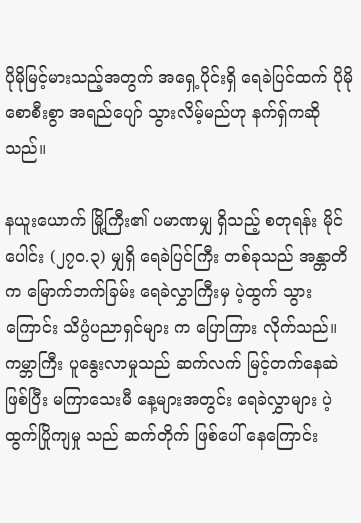ပိုမိုမြင့်မားသည့်အတွက် အရှေ့ပိုင်းရှိ ရေခဲပြင်ထက် ပိုမိုစောစီးစွာ အရည်ပျော် သွားလိမ့်မည်ဟု နက်ရှ်ကဆို သည်။

နယူးယောက် မြို့ကြီး၏ ပမာဏမျှ ရှိသည့် စတုရန်း မိုင်ပေါင်း (၂၇၀.၃) မျှရှိ ရေခဲပြင်ကြီး တစ်ခုသည် အန္တာတိက မြောက်ဘက်ခြမ်း ရေခဲလွှာကြီးမှ ပဲ့ထွက် သွားကြောင်း သိပ္ပံပညာရှင်များ က ပြောကြား လိုက်သည်။ ကမ္ဘာကြီး ပူနွေးလာမှုသည် ဆက်လက် မြင့်တက်နေဆဲ ဖြစ်ပြီး မကြာသေးမီ နေ့များအတွင်း ရေခဲလွှာများ ပဲ့ထွက်ပြိုကျမှု သည် ဆက်တိုက် ဖြစ်ပေါ် နေကြောင်း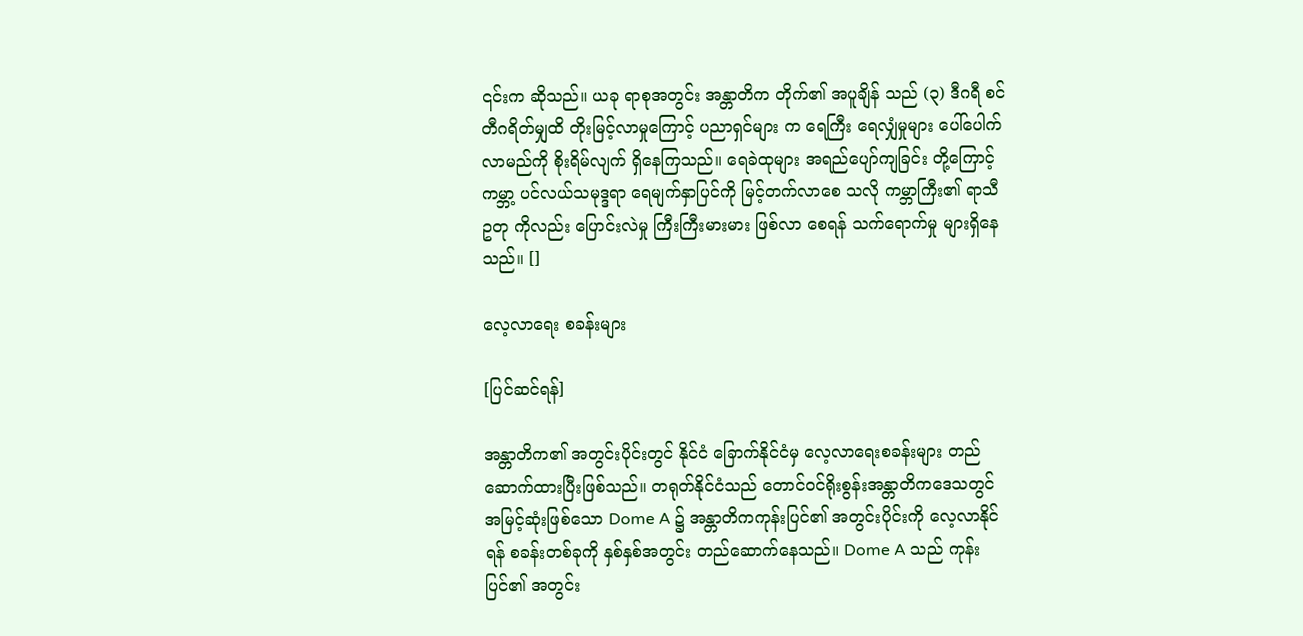၎င်းက ဆိုသည်။ ယခု ရာစုအတွင်း အန္တာတိက တိုက်၏ အပူချိန် သည် (၃) ဒီဂရီ စင်တီဂရိတ်မျှထိ တိုးမြင့်လာမှုကြောင့် ပညာရှင်များ က ရေကြီး ရေလျှံမှုများ ပေါ်ပေါက် လာမည်ကို စိုးရိမ်လျက် ရှိနေကြသည်။ ရေခဲထုများ အရည်ပျော်ကျခြင်း တို့ကြောင့် ကမ္ဘာ့ ပင်လယ်သမုဒ္ဒရာ ရေမျက်နှာပြင်ကို မြင့်တက်လာစေ သလို ကမ္ဘာကြီး၏ ရာသီဥတု ကိုလည်း ပြောင်းလဲမှု ကြီးကြီးမားမား ဖြစ်လာ စေရန် သက်ရောက်မှု များရှိနေသည်။ []

လေ့လာရေး စခန်းများ

[ပြင်ဆင်ရန်]

အန္တာတိက၏ အတွင်းပိုင်းတွင် နိုင်ငံ ခြောက်နိုင်ငံမှ လေ့လာရေးစခန်းများ တည်ဆောက်ထားပြီးဖြစ်သည်။ တရုတ်နိုင်ငံသည် တောင်ဝင်ရိုးစွန်းအန္တာတိကဒေသတွင် အမြင့်ဆုံးဖြစ်သော Dome A ၌ အန္တာတိကကုန်းပြင်၏ အတွင်းပိုင်းကို လေ့လာနိုင်ရန် စခန်းတစ်ခုကို နှစ်နှစ်အတွင်း တည်ဆောက်နေသည်။ Dome A သည် ကုန်းပြင်၏ အတွင်း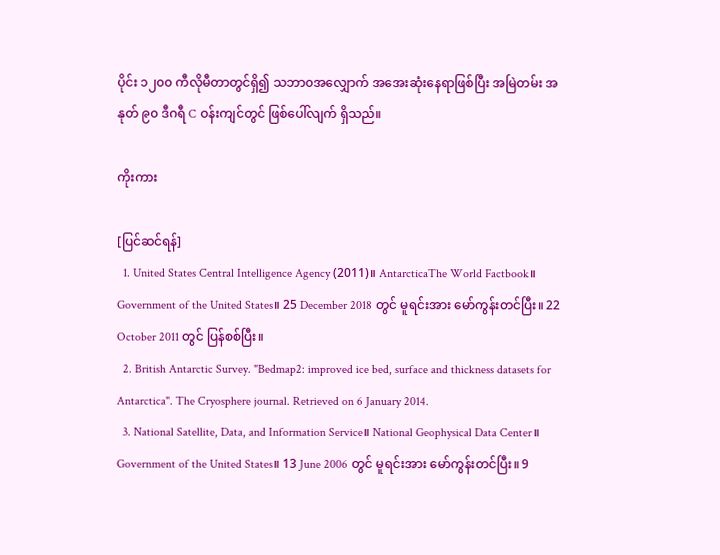ပိုင်း ၁၂၀၀ ကီလိုမီတာတွင်ရှိ၍ သဘာ၀အလျှောက် အအေးဆုံးနေရာဖြစ်ပြီး အမြဲတမ်း အနုတ် ၉၀ ဒီဂရီ C ဝန်းကျင်တွင် ဖြစ်ပေါ်လျက် ရှိသည်။

ကိုးကား

[ပြင်ဆင်ရန်]
  1. United States Central Intelligence Agency (2011)။ AntarcticaThe World Factbook။ Government of the United States။ 25 December 2018 တွင် မူရင်းအား မော်ကွန်းတင်ပြီး။ 22 October 2011 တွင် ပြန်စစ်ပြီး။
  2. British Antarctic Survey. "Bedmap2: improved ice bed, surface and thickness datasets for Antarctica". The Cryosphere journal. Retrieved on 6 January 2014.
  3. National Satellite, Data, and Information Service။ National Geophysical Data Center။ Government of the United States။ 13 June 2006 တွင် မူရင်းအား မော်ကွန်းတင်ပြီး။ 9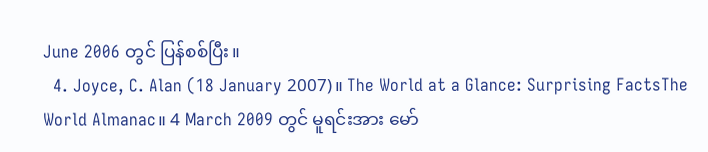June 2006 တွင် ပြန်စစ်ပြီး။
  4. Joyce, C. Alan (18 January 2007)။ The World at a Glance: Surprising FactsThe World Almanac။ 4 March 2009 တွင် မူရင်းအား မော်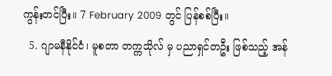ကွန်းတင်ပြီး။ 7 February 2009 တွင် ပြန်စစ်ပြီး။
  5. ဂျာမနီနိုင်ငံ၊ မူစတာ တက္ကသိုလ် မှ ပညာရှင်တဦး ဖြစ်သည့် အန်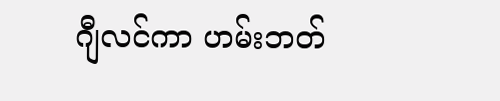ဂျီလင်ကာ ဟမ်းဘတ်